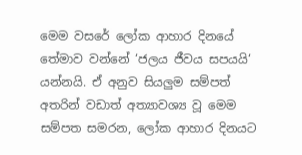මෙම වසරේ ලෝක ආහාර දිනයේ තේමාව වන්නේ ‘ජලය ජීවය සපයයි‘ යන්නයි. ඒ අනුව සියලුම සම්පත් අතරින් වඩාත් අත්‍යාවශ්‍ය වූ මෙම සම්පත සමරන, ලෝක ආහාර දිනයට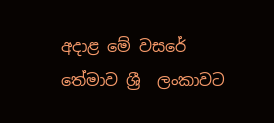අදාළ මේ වසරේ තේමාව ශ්‍රී  ලංකාවට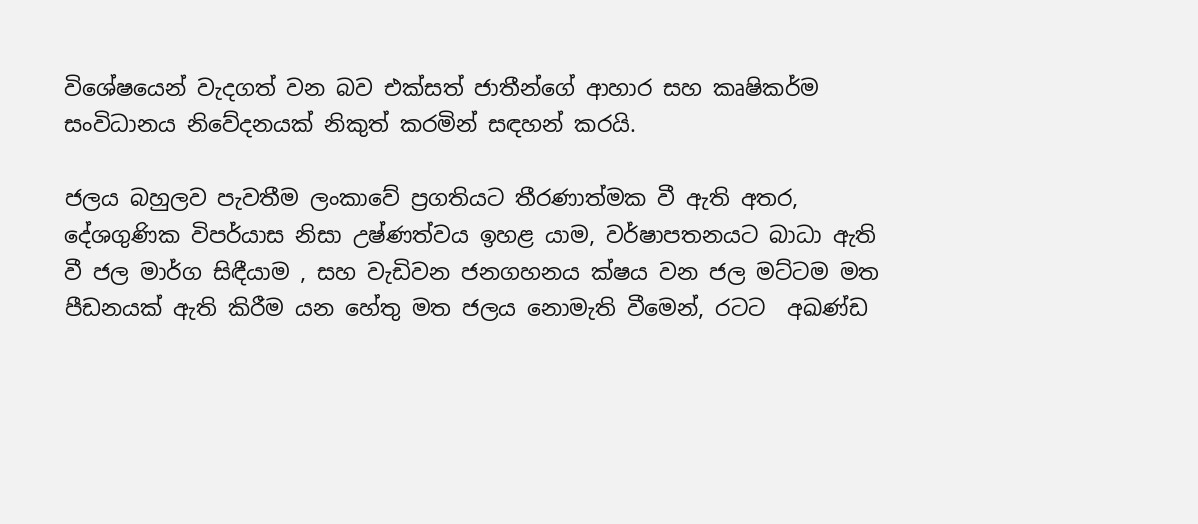විශේෂයෙන් වැදගත් වන බව එක්සත් ජාතීන්ගේ ආහාර සහ කෘෂිකර්ම සංවිධානය නිවේදනයක් නිකුත් කරමින් සඳහන් කරයි.

ජලය බහුලව පැවතීම ලංකාවේ ප්‍රගතියට තීරණාත්මක වී ඇති අතර, දේශගුණික විපර්යාස නිසා උෂ්ණත්වය ඉහළ යාම, වර්ෂාපතනයට බාධා ඇති වී ජල මාර්ග සිඳීයාම , සහ වැඩිවන ජනගහනය ක්ෂය වන ජල මට්ටම මත පීඩනයක් ඇති කිරීම යන හේතු මත ජලය නොමැති වීමෙන්, රටට  අඛණ්ඩ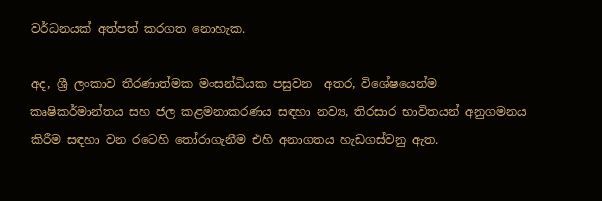වර්ධනයක් අත්පත් කරගත නොහැක.

අද, ශ්‍රී ලංකාව තීරණාත්මක මංසන්ධියක පසුවන  අතර, විශේෂයෙන්ම කෘෂිකර්මාන්තය සහ ජල කළමනාකරණය සඳහා නව්‍ය, තිරසාර භාවිතයන් අනුගමනය කිරීම සඳහා වන රටෙහි තෝරාගැනීම එහි අනාගතය හැඩගස්වනු ඇත.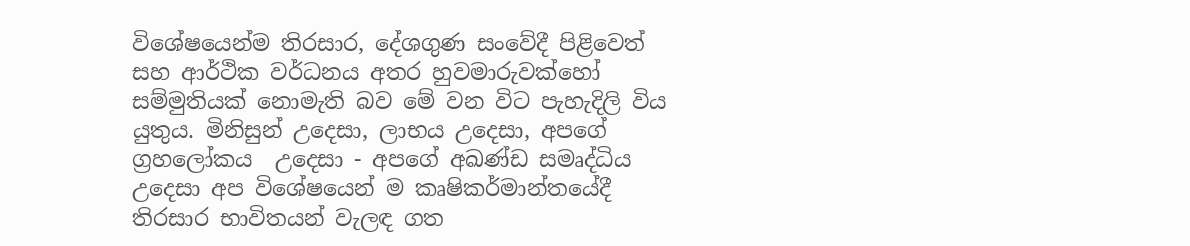විශේෂයෙන්ම තිරසාර, දේශගුණ සංවේදී පිළිවෙත් සහ ආර්ථික වර්ධනය අතර හුවමාරුවක්හෝ සම්මුතියක් නොමැති බව මේ වන විට පැහැදිලි විය යුතුය. මිනිසුන් උදෙසා, ලාභය උදෙසා, අපගේ ග්‍රහලෝකය  උදෙසා - අපගේ අඛණ්ඩ සමෘද්ධිය උදෙසා අප විශේෂයෙන් ම කෘෂිකර්මාන්තයේදී තිරසාර භාවිතයන් වැලඳ ගත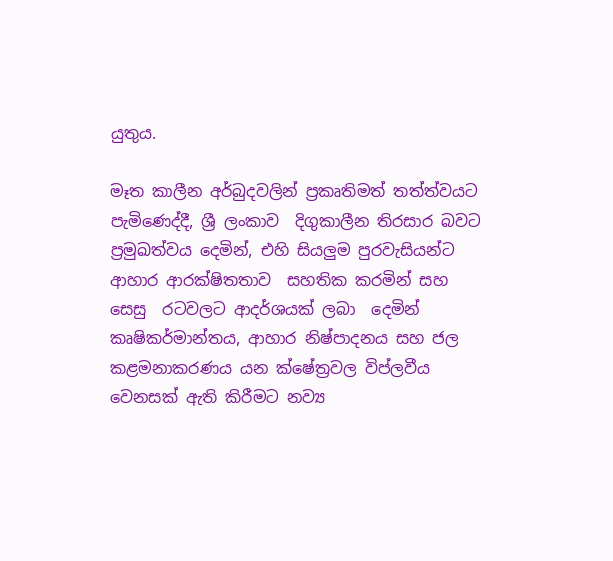යුතුය.

මෑත කාලීන අර්බුදවලින් ප්‍රකෘතිමත් තත්ත්වයට පැමිණෙද්දී, ශ්‍රී ලංකාව  දිගුකාලීන තිරසාර බවට ප්‍රමුඛත්වය දෙමින්, එහි සියලුම පුරවැසියන්ට ආහාර ආරක්ෂිතතාව  සහතික කරමින් සහ සෙසු  රටවලට ආදර්ශයක් ලබා  දෙමින් කෘෂිකර්මාන්තය, ආහාර නිෂ්පාදනය සහ ජල කළමනාකරණය යන ක්ෂේත්‍රවල විප්ලවීය වෙනසක් ඇති කිරීමට නව්‍ය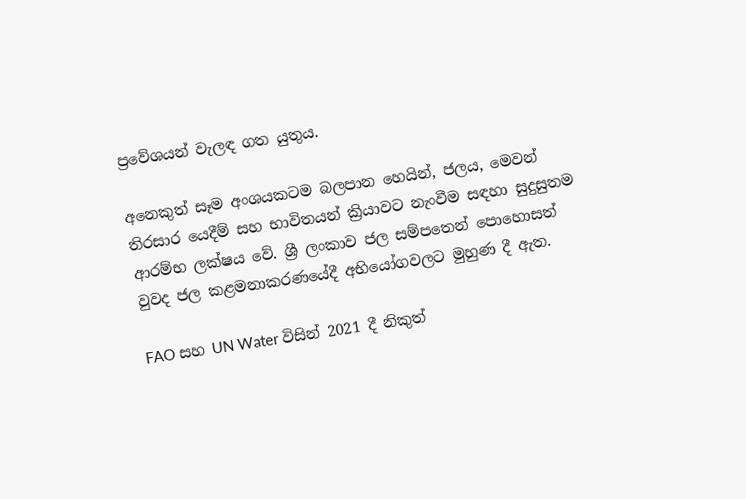ප්‍රවේශයන් වැලඳ ගත යුතුය.

අනෙකුත් සෑම අංශයකටම බලපාන හෙයින්, ජලය, මෙවන් තිරසාර යෙදීම් සහ භාවිතයන් ක්‍රියාවට නැංවීම සඳහා සුදුසුතම ආරම්භ ලක්ෂය වේ. ශ්‍රී ලංකාව ජල සම්පතෙන් පොහොසත් වුවද ජල කළමනාකරණයේදී අභියෝගවලට මුහුණ දී ඇත.

FAO සහ UN Water විසින් 2021 දී නිකුත්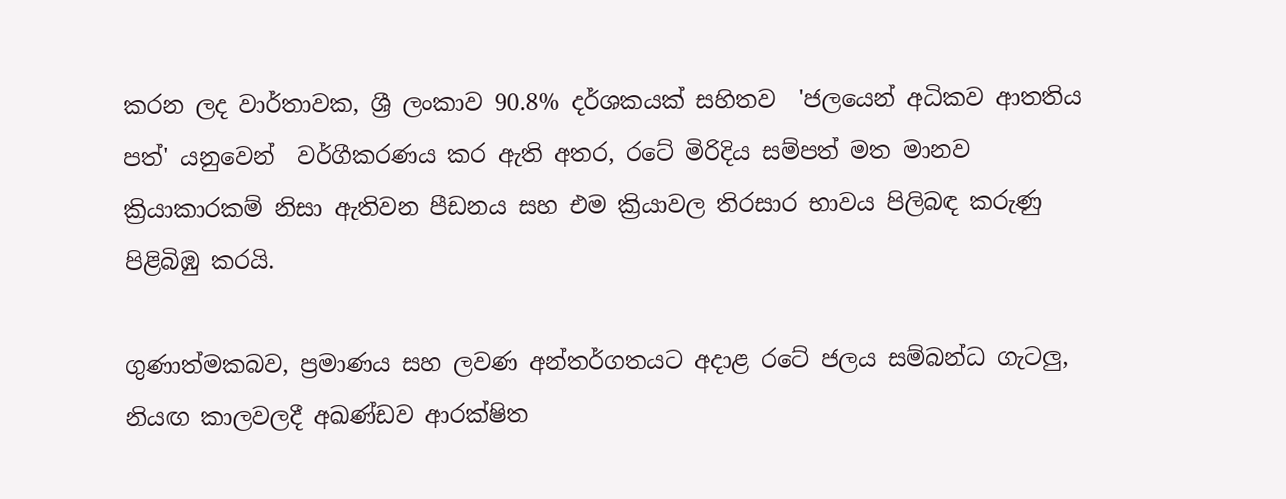කරන ලද වාර්තාවක, ශ්‍රී ලංකාව 90.8% දර්ශකයක් සහිතව  'ජලයෙන් අධිකව ආතතිය පත්' යනුවෙන්  වර්ගීකරණය කර ඇති අතර, රටේ මිරිදිය සම්පත් මත මානව ක්‍රියාකාරකම් නිසා ඇතිවන පීඩනය සහ එම ක්‍රියාවල තිරසාර භාවය පිලිබඳ කරුණු පිළිබිඹු කරයි.

ගුණාත්මකබව, ප්‍රමාණය සහ ලවණ අන්තර්ගතයට අදාළ රටේ ජලය සම්බන්ධ ගැටලු, නියඟ කාලවලදී අඛණ්ඩව ආරක්ෂිත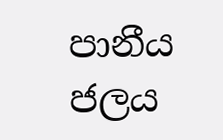පානීය ජලය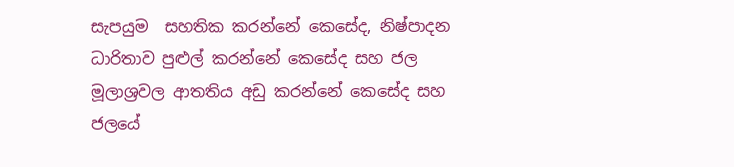සැපයුම  සහතික කරන්නේ කෙසේද, නිෂ්පාදන ධාරිතාව පුළුල් කරන්නේ කෙසේද සහ ජල මූලාශ්‍රවල ආතතිය අඩු කරන්නේ කෙසේද සහ ජලයේ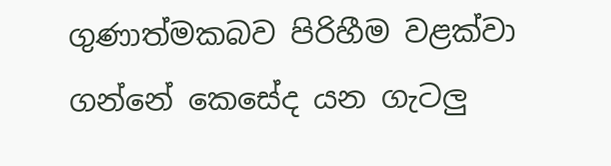ගුණාත්මකබව පිරිහීම වළක්වා ගන්නේ කෙසේද යන ගැටලු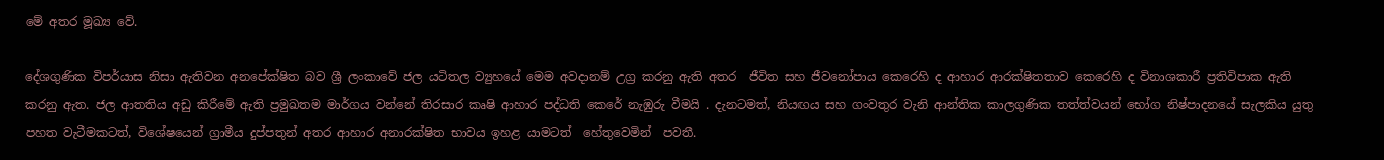මේ අතර මූඛ්‍ය වේ.

දේශගුණික විපර්යාස නිසා ඇතිවන අනපේක්ෂිත බව ශ්‍රී ලංකාවේ ජල යටිතල ව්‍යුහයේ මෙම අවදානම් උග්‍ර කරනු ඇති අතර  ජීවිත සහ ජීවනෝපාය කෙරෙහි ද ආහාර ආරක්ෂිතතාව කෙරෙහි ද විනාශකාරී ප්‍රතිවිපාක ඇති කරනු ඇත. ජල ආතතිය අඩු කිරීමේ ඇති ප්‍රමුඛතම මාර්ගය වන්නේ තිරසාර කෘෂි ආහාර පද්ධති කෙරේ නැඹුරු වීමයි . දැනටමත්, නියඟය සහ ගංවතුර වැනි ආන්තික කාලගුණික තත්ත්වයන් භෝග නිෂ්පාදනයේ සැලකිය යුතු පහත වැටීමකටත්, විශේෂයෙන් ග්‍රාමීය දුප්පතුන් අතර ආහාර අනාරක්ෂිත භාවය ඉහළ යාමටත්  හේතුවෙමින්  පවතී.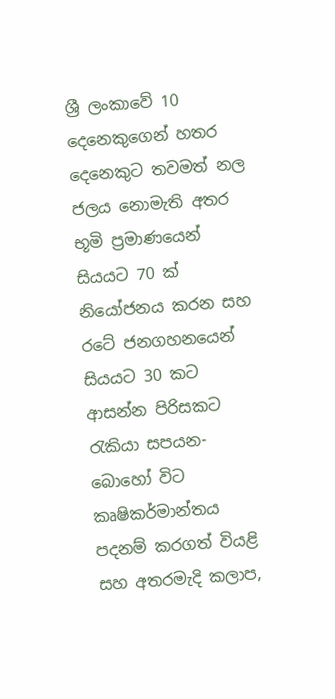ශ්‍රී ලංකාවේ 10 දෙනෙකුගෙන් හතර දෙනෙකුට තවමත් නල ජලය නොමැති අතර භූමි ප්‍රමාණයෙන් සියයට 70 ක් නියෝජනය කරන සහ රටේ ජනගහනයෙන් සියයට 30 කට ආසන්න පිරිසකට රැකියා සපයන-බොහෝ විට කෘෂිකර්මාන්තය පදනම් කරගත් වියළි සහ අතරමැදි කලාප,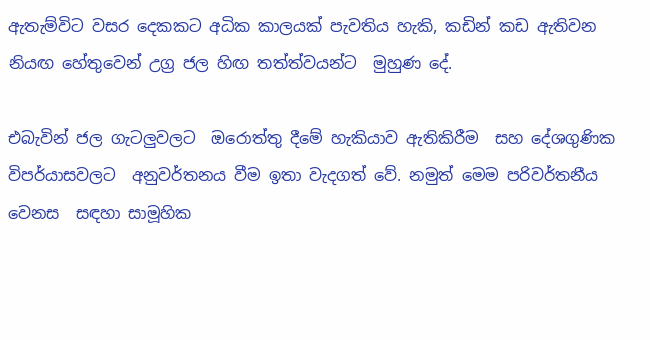ඇතැම්විට වසර දෙකකට අධික කාලයක් පැවතිය හැකි, කඩින් කඩ ඇතිවන  නියඟ හේතුවෙන් උග්‍ර ජල හිඟ තත්ත්වයන්ට  මුහුණ දේ.

එබැවින් ජල ගැටලුවලට  ඔරොත්තු දීමේ හැකියාව ඇතිකිරීම  සහ දේශගුණික විපර්යාසවලට  අනුවර්තනය වීම ඉතා වැදගත් වේ. නමුත් මෙම පරිවර්තනීය වෙනස  සඳහා සාමූහික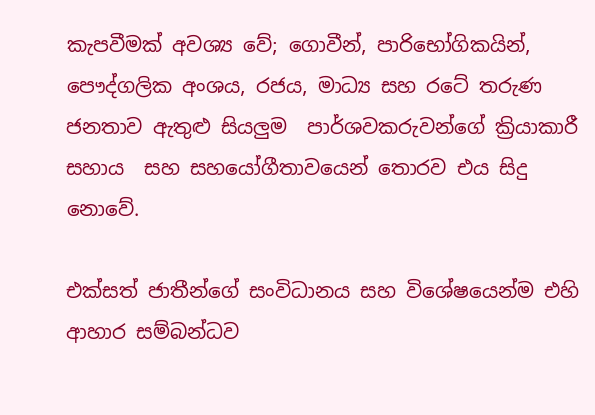කැපවීමක් අවශ්‍ය වේ; ගොවීන්, පාරිභෝගිකයින්, පෞද්ගලික අංශය, රජය, මාධ්‍ය සහ රටේ තරුණ ජනතාව ඇතුළු සියලුම  පාර්ශවකරුවන්ගේ ක්‍රියාකාරී සහාය  සහ සහයෝගීතාවයෙන් තොරව එය සිදු නොවේ.

එක්සත් ජාතීන්ගේ සංවිධානය සහ විශේෂයෙන්ම එහි ආහාර සම්බන්ධව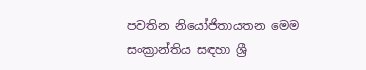පවතින නියෝජිතායතන මෙම සංක්‍රාන්තිය සඳහා ශ්‍රී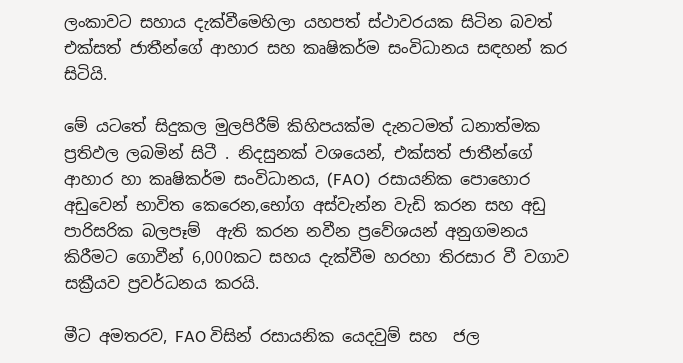ලංකාවට සහාය දැක්වීමෙහිලා යහපත් ස්ථාවරයක සිටින බවත් එක්සත් ජාතීන්ගේ ආහාර සහ කෘෂිකර්ම සංවිධානය සඳහන් කර සිටියි.

මේ යටතේ සිදුකල මුලපිරීම් කිහිපයක්ම දැනටමත් ධනාත්මක ප්‍රතිඵල ලබමින් සිටී . නිදසුනක් වශයෙන්, එක්සත් ජාතීන්ගේ ආහාර හා කෘෂිකර්ම සංවිධානය, (FAO)  රසායනික පොහොර අඩුවෙන් භාවිත කෙරෙන,භෝග අස්වැන්න වැඩි කරන සහ අඩු පාරිසරික බලපෑම්  ඇති කරන නවීන ප්‍රවේශයන් අනුගමනය කිරීමට ගොවීන් 6,000කට සහය දැක්වීම හරහා තිරසාර වී වගාව සක්‍රීයව ප්‍රවර්ධනය කරයි.

මීට අමතරව, FAO විසින් රසායනික යෙදවුම් සහ  ජල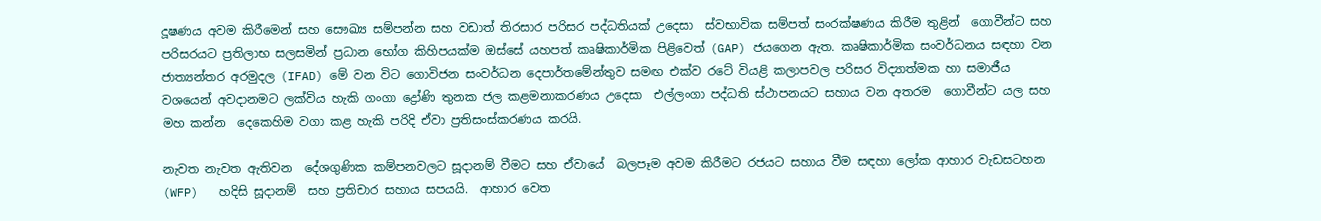දූෂණය අවම කිරීමෙන් සහ සෞඛ්‍ය සම්පන්න සහ වඩාත් තිරසාර පරිසර පද්ධතියක් උදෙසා  ස්වභාවික සම්පත් සංරක්ෂණය කිරීම තුළින්  ගොවීන්ට සහ පරිසරයට ප්‍රතිලාභ සලසමින් ප්‍රධාන භෝග කිහිපයක්ම ඔස්සේ යහපත් කෘෂිකාර්මික පිළිවෙත් (GAP) ජයගෙන ඇත. කෘෂිකාර්මික සංවර්ධනය සඳහා වන ජාත්‍යන්තර අරමුදල (IFAD) මේ වන විට ගොවිජන සංවර්ධන දෙපාර්තමේන්තුව සමඟ එක්ව රටේ වියළි කලාපවල පරිසර විද්‍යාත්මක හා සමාජීය වශයෙන් අවදානමට ලක්විය හැකි ගංගා ද්‍රෝණි තුනක ජල කළමනාකරණය උදෙසා  එල්ලංගා පද්ධති ස්ථාපනයට සහාය වන අතරම  ගොවීන්ට යල සහ මහ කන්න  දෙකෙහිම වගා කළ හැකි පරිදි ඒවා ප්‍රතිසංස්කරණය කරයි.

නැවත නැවත ඇතිවන  දේශගුණික කම්පනවලට සූදානම් වීමට සහ ඒවායේ  බලපෑම අවම කිරීමට රජයට සහාය වීම සඳහා ලෝක ආහාර වැඩසටහන (WFP)   හදිසි සූදානම්  සහ ප්‍රතිචාර සහාය සපයයි.  ආහාර වෙත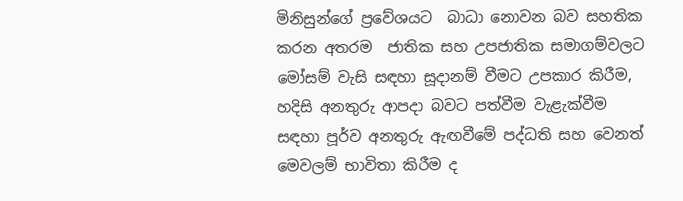මිනිසුන්ගේ ප්‍රවේශයට  බාධා නොවන බව සහතික කරන අතරම  ජාතික සහ උපජාතික සමාගම්වලට මෝසම් වැසි සඳහා සූදානම් වීමට උපකාර කිරීම, හදිසි අනතුරු ආපදා බවට පත්වීම වැළැක්වීම සඳහා පූර්ව අනතුරු ඇඟවීමේ පද්ධති සහ වෙනත් මෙවලම් භාවිතා කිරීම ද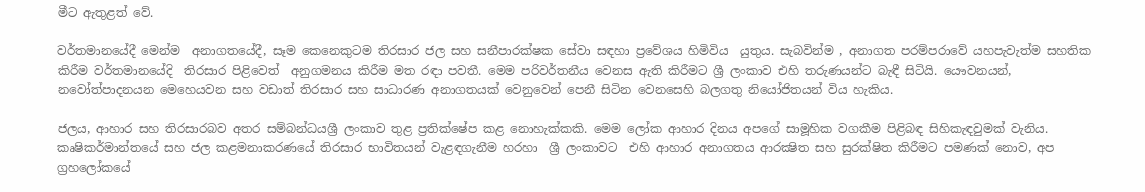මීට ඇතුළත් වේ.

වර්තමානයේදී මෙන්ම  අනාගතයේදී, සෑම කෙනෙකුටම තිරසාර ජල සහ සනීපාරක්ෂක සේවා සඳහා ප්‍රවේශය හිමිවිය  යුතුය. සැබවින්ම , අනාගත පරම්පරාවේ යහපැවැත්ම සහතික කිරීම වර්තමානයේදි  තිරසාර පිළිවෙත්  අනුගමනය කිරීම මත රඳා පවතී. මෙම පරිවර්තනීය වෙනස ඇති කිරීමට ශ්‍රී ලංකාව එහි තරුණයන්ට බැඳී සිටියි. යෞවනයන්,  නවෝත්පාදනයන මෙහෙයවන සහ වඩාත් තිරසාර සහ සාධාරණ අනාගතයක් වෙනුවෙන් පෙනී සිටින වෙනසෙහි බලගතු නියෝජිතයන් විය හැකිය.

ජලය, ආහාර සහ තිරසාරබව අතර සම්බන්ධයශ්‍රී ලංකාව තුළ ප්‍රතික්ෂේප කළ නොහැක්කකි. මෙම ලෝක ආහාර දිනය අපගේ සාමූහික වගකීම පිළිබඳ සිහිකැඳවුමක් වැනිය. කෘෂිකර්මාන්තයේ සහ ජල කළමනාකරණයේ තිරසාර භාවිතයන් වැළඳගැනීම හරහා  ශ්‍රී ලංකාවට  එහි ආහාර අනාගතය ආරක්‍ෂිත සහ සුරක්ෂිත කිරීමට පමණක් නොව, අප ග්‍රහලෝකයේ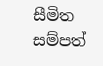සීමිත සම්පත්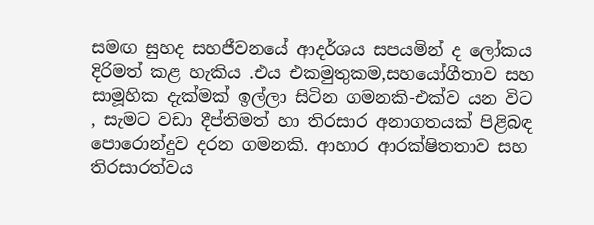සමඟ සුහද සහජීවනයේ ආදර්ශය සපයමින් ද ලෝකය දිරිමත් කළ හැකිය .එය එකමුතුකම,සහයෝගීතාව සහ සාමූහික දැක්මක් ඉල්ලා සිටින ගමනකි-එක්ව යන විට , සැමට වඩා දීප්තිමත් හා තිරසාර අනාගතයක් පිළිබඳ පොරොන්දුව දරන ගමනකි. ආහාර ආරක්ෂිතතාව සහ තිරසාරත්වය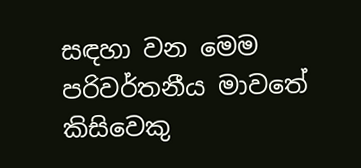සඳහා වන මෙම පරිවර්තනීය මාවතේ කිසිවෙකු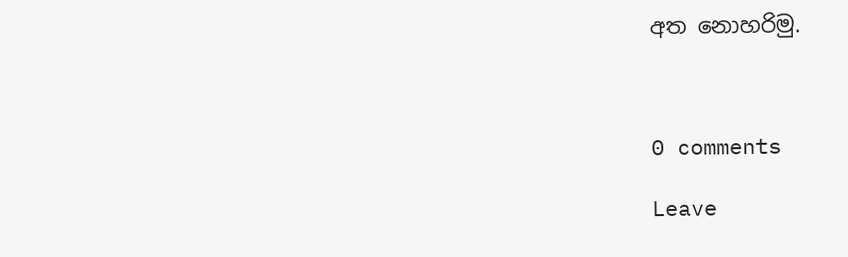අත නොහරිමු.



0 comments

Leave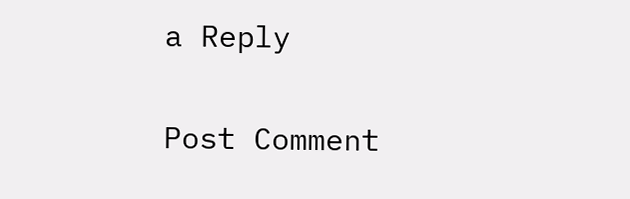a Reply

Post Comment